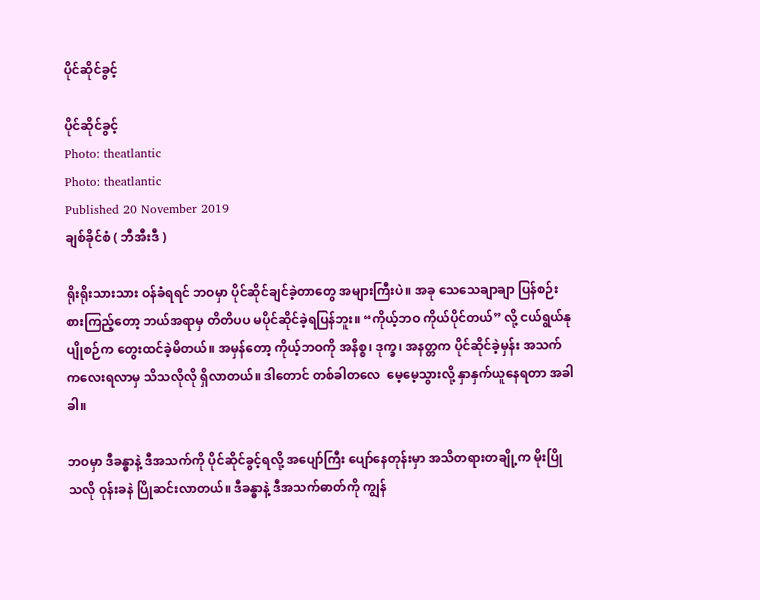ပိုင်ဆိုင်ခွင့်

ပိုင်ဆိုင်ခွင့်
Photo: theatlantic
Photo: theatlantic
Published 20 November 2019
ချစ်ခိုင်စံ ( ဘီအီးဒီ )

ရိုးရိုးသားသား ဝန်ခံရရင် ဘဝမှာ ပိုင်ဆိုင်ချင်ခဲ့တာတွေ အများကြီးပဲ။ အခု သေသေချာချာ ပြန်စဉ်းစားကြည့်တော့ ဘယ်အရာမှ တိတိပပ မပိုင်ဆိုင်ခဲ့ရပြန်ဘူး။ “ကိုယ့်ဘဝ ကိုယ်ပိုင်တယ်” လို့ ငယ်ရွယ်နုပျိုစဉ်က တွေးထင်ခဲ့မိတယ်။ အမှန်တော့ ကိုယ့်ဘဝကို အနိစ္စ၊ ဒုက္ခ၊ အနတ္တက ပိုင်ဆိုင်ခဲ့မှန်း အသက်ကလေးရလာမှ သိသလိုလို ရှိလာတယ်။ ဒါတောင် တစ်ခါတလေ  မေ့မေ့သွားလို့ နှာနှက်ယူနေရတာ အခါခါ။

ဘဝမှာ ဒီခန္ဓာနဲ့ ဒီအသက်ကို ပိုင်ဆိုင်ခွင့်ရလို့ အပျော်ကြီး ပျော်နေတုန်းမှာ အသိတရားတချို့က မိုးပြိုသလို ဝုန်းခနဲ ပြိုဆင်းလာတယ်။ ဒီခန္ဓာနဲ့ ဒီအသက်ဓာတ်ကို ကျွန်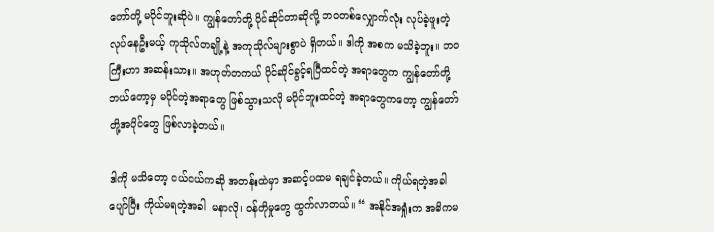တော်တို့ မပိုင်ဘူးဆိုပဲ။ ကျွန်တော်တို့ ပိုင်ဆိုင်တာဆိုလို့ ဘဝတစ်လျှောက်လုံး လုပ်ခဲ့ဖူးတဲ့ လုပ်နေဦးမယ့် ကုသိုလ်တချို့နဲ့ အကုသိုလ်များစွာပဲ ရှိတယ်။ ဒါကို အစက မသိခဲ့ဘူး။ ဘဝကြီးဟာ အဆန်းသား။ အဟုတ်တကယ် ပိုင်ဆိုင်ခွင့်ရပြီထင်တဲ့ အရာတွေက ကျွန်တော်တို့ ဘယ်တော့မှ မပိုင်တဲ့အရာတွေ ဖြစ်သွားသလို မပိုင်ဘူးထင်တဲ့ အရာတွေကတော့ ကျွန်တော်တို့အပိုင်တွေ ဖြစ်လာခဲ့တယ်။

ဒါကို မသိတော့ ငယ်ငယ်ကဆို အတန်းထဲမှာ အဆင့်ပထမ ရချင်ခဲ့တယ်။ ကိုယ်ရတဲ့အခါ ပျော်ပြီး ကိုယ်မရတဲ့အခါ  မနာလို၊ ဝန်တိုမှုတွေ ထွက်လာတယ်။ “ အနိုင်အရှုံးက အဓိကမ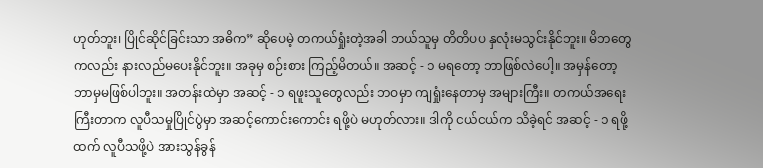ဟုတ်ဘူး၊ ပြိုင်ဆိုင်ခြင်းသာ အဓိက” ဆိုပေမဲ့ တကယ်ရှုံးတဲ့အခါ ဘယ်သူမှ တိတိပပ နှလုံးမသွင်းနိုင်ဘူး။ မိဘတွေကလည်း နားလည်မပေးနိုင်ဘူး။ အခုမှ စဉ်းစား ကြည့်မိတယ်။ အဆင့် - ၁ မရတော့ ဘာဖြစ်လဲပေါ့။ အမှန်တော့ ဘာမှမဖြစ်ပါဘူး။ အတန်းထဲမှာ အဆင့် - ၁ ရဖူးသူတွေလည်း ဘဝမှာ ကျရှုံးနေတာမှ အများကြီး။ တကယ်အရေးကြီးတာက လူပီသမှုပြိုင်ပွဲမှာ အဆင့်ကောင်းကောင်း ရဖို့ပဲ မဟုတ်လား။ ဒါကို ငယ်ငယ်က သိခဲ့ရင် အဆင့် - ၁ ရဖို့ထက် လူပီသဖို့ပဲ အားသွန်ခွန်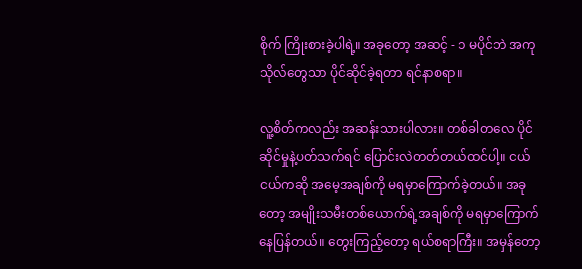စိုက် ကြိုးစားခဲ့ပါရဲ့။ အခုတော့ အဆင့် - ၁ မပိုင်ဘဲ အကုသိုလ်တွေသာ ပိုင်ဆိုင်ခဲ့ရတာ ရင်နာစရာ။

လူ့စိတ်ကလည်း အဆန်းသားပါလား။ တစ်ခါတလေ ပိုင်ဆိုင်မှုနဲ့ပတ်သက်ရင် ပြောင်းလဲတတ်တယ်ထင်ပါ့။ ငယ်ငယ်ကဆို အမေ့အချစ်ကို မရမှာကြောက်ခဲ့တယ်။ အခုတော့ အမျိုးသမီးတစ်ယောက်ရဲ့အချစ်ကို မရမှာကြောက်နေပြန်တယ်။ တွေးကြည့်တော့ ရယ်စရာကြီး။ အမှန်တော့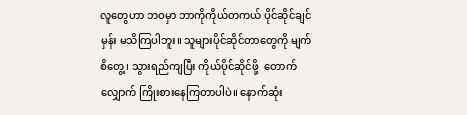လူတွေဟာ ဘဝမှာ ဘာကိုကိုယ်တကယ် ပိုင်ဆိုင်ချင်မှန်း မသိကြပါဘူး။ သူများပိုင်ဆိုင်တာတွေကို မျက်စိတွေ့၊ သွားရည်ကျပြီး ကိုယ်ပိုင်ဆိုင်ဖို့  တောက်လျှောက် ကြိုးစားနေကြတာပါပဲ။ နောက်ဆုံး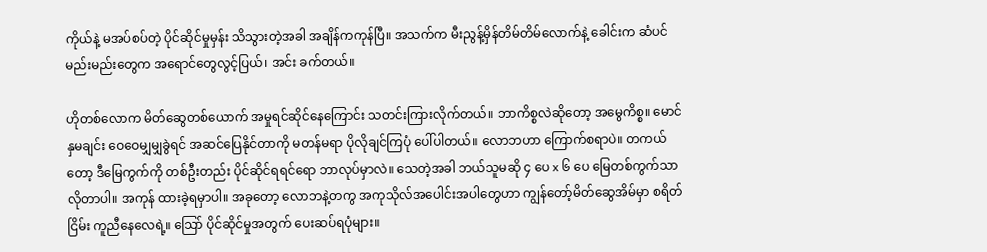ကိုယ်နဲ့ မအပ်စပ်တဲ့ ပိုင်ဆိုင်မှုမှန်း သိသွားတဲ့အခါ အချိန်ကကုန်ပြီ။ အသက်က မီးညွန့်မှိန်တိမ်တိမ်လောက်နဲ့ ခေါင်းက ဆံပင်မည်းမည်းတွေက အရောင်တွေလွင့်ပြယ်၊ အင်း ခက်တယ်။

ဟိုတစ်လောက မိတ်ဆွေတစ်ယောက် အမှုရင်ဆိုင်နေကြောင်း သတင်းကြားလိုက်တယ်။ ဘာကိစ္စလဲဆိုတော့ အမွေကိစ္စ။ မောင်နှမချင်း ဝေဝေမျှမျှခွဲရင် အဆင်ပြေနိုင်တာကို မတန်မရာ ပိုလိုချင်ကြပုံ ပေါ်ပါတယ်။ လောဘဟာ ကြောက်စရာပဲ။ တကယ်တော့ ဒီမြေကွက်ကို တစ်ဦးတည်း ပိုင်ဆိုင်ရရင်ရော ဘာလုပ်မှာလဲ။ သေတဲ့အခါ ဘယ်သူမဆို ၄ ပေ x ၆ ပေ မြေတစ်ကွက်သာ လိုတာပါ။ အကုန် ထားခဲ့ရမှာပါ။ အခုတော့ လောဘနဲ့တကွ အကုသိုလ်အပေါင်းအပါတွေဟာ ကျွန်တော့်မိတ်ဆွေအိမ်မှာ စရိတ်ငြိမ်း ကူညီနေလေရဲ့။ သြော် ပိုင်ဆိုင်မှုအတွက် ပေးဆပ်ရပုံများ။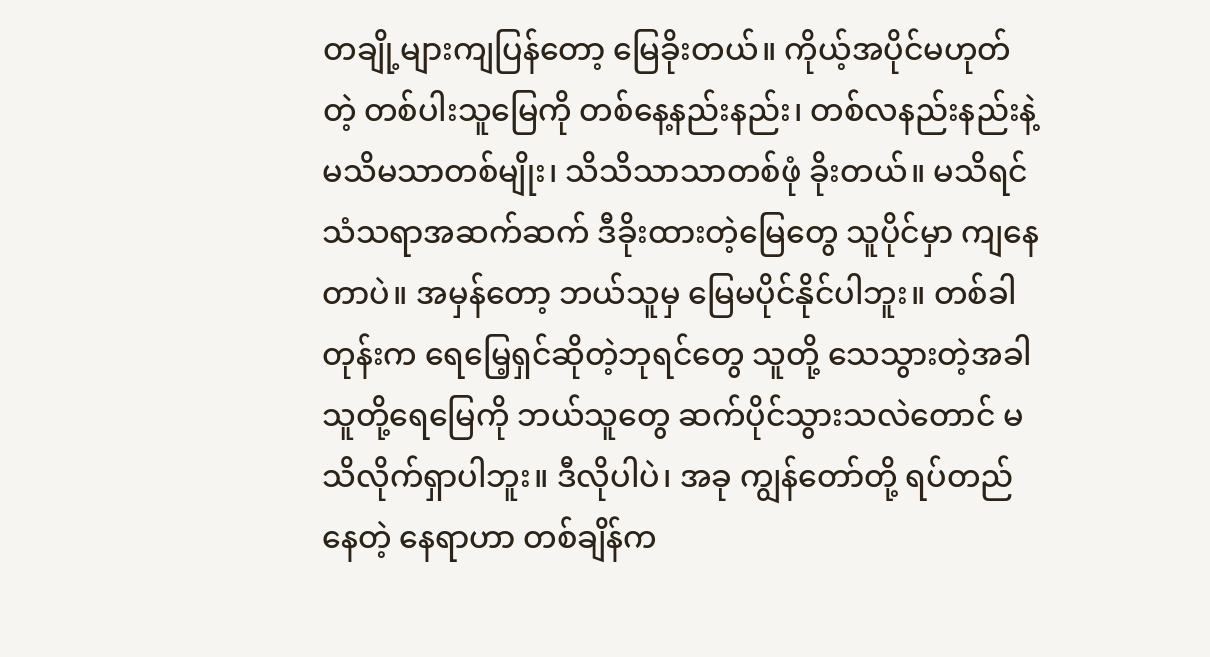တချို့များကျပြန်တော့ မြေခိုးတယ်။ ကိုယ့်အပိုင်မဟုတ်တဲ့ တစ်ပါးသူမြေကို တစ်နေ့နည်းနည်း၊ တစ်လနည်းနည်းနဲ့ မသိမသာတစ်မျိုး၊ သိသိသာသာတစ်ဖုံ ခိုးတယ်။ မသိရင် သံသရာအဆက်ဆက် ဒီခိုးထားတဲ့မြေတွေ သူပိုင်မှာ ကျနေတာပဲ။ အမှန်တော့ ဘယ်သူမှ မြေမပိုင်နိုင်ပါဘူး။ တစ်ခါတုန်းက ရေမြေ့ရှင်ဆိုတဲ့ဘုရင်တွေ သူတို့ သေသွားတဲ့အခါ သူတို့ရေမြေကို ဘယ်သူတွေ ဆက်ပိုင်သွားသလဲတောင် မသိလိုက်ရှာပါဘူး။ ဒီလိုပါပဲ၊ အခု ကျွန်တော်တို့ ရပ်တည်နေတဲ့ နေရာဟာ တစ်ချိန်က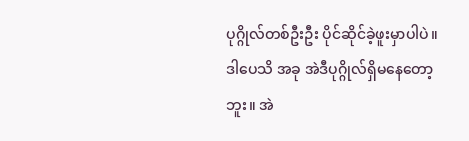ပုဂ္ဂိုလ်တစ်ဦးဦး ပိုင်ဆိုင်ခဲ့ဖူးမှာပါပဲ။ ဒါပေသိ အခု အဲဒီပုဂ္ဂိုလ်ရှိမနေတော့ဘူး။ အဲ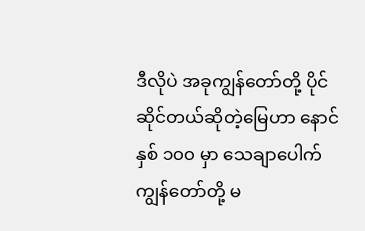ဒီလိုပဲ အခုကျွန်တော်တို့ ပိုင်ဆိုင်တယ်ဆိုတဲ့မြေဟာ နောင်နှစ် ၁၀၀ မှာ သေချာပေါက် ကျွန်တော်တို့ မ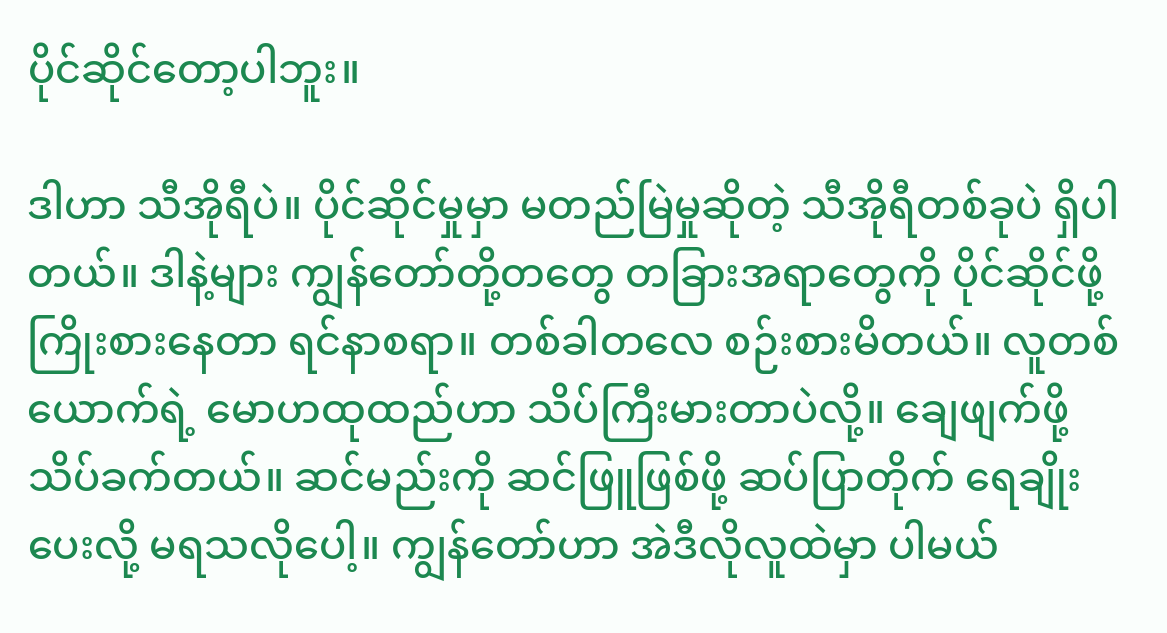ပိုင်ဆိုင်တော့ပါဘူး။

ဒါဟာ သီအိုရီပဲ။ ပိုင်ဆိုင်မှုမှာ မတည်မြဲမှုဆိုတဲ့ သီအိုရီတစ်ခုပဲ ရှိပါတယ်။ ဒါနဲ့များ ကျွန်တော်တို့တတွေ တခြားအရာတွေကို ပိုင်ဆိုင်ဖို့ကြိုးစားနေတာ ရင်နာစရာ။ တစ်ခါတလေ စဉ်းစားမိတယ်။ လူတစ်ယောက်ရဲ့ မောဟထုထည်ဟာ သိပ်ကြီးမားတာပဲလို့။ ချေဖျက်ဖို့  သိပ်ခက်တယ်။ ဆင်မည်းကို ဆင်ဖြူဖြစ်ဖို့ ဆပ်ပြာတိုက် ရေချိုးပေးလို့ မရသလိုပေါ့။ ကျွန်တော်ဟာ အဲဒီလိုလူထဲမှာ ပါမယ်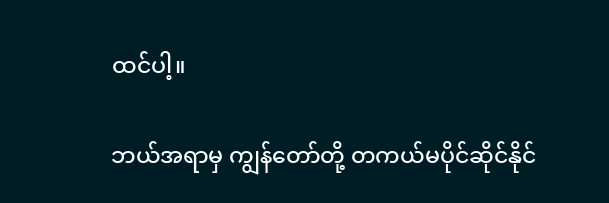ထင်ပါ့။

ဘယ်အရာမှ ကျွန်တော်တို့ တကယ်မပိုင်ဆိုင်နိုင်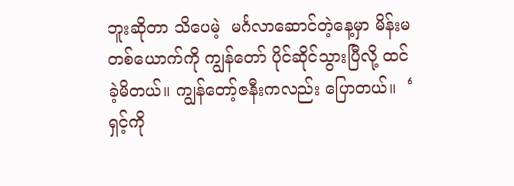ဘူးဆိုတာ သိပေမဲ့  မင်္ဂလာဆောင်တဲ့နေ့မှာ မိန်းမတစ်ယောက်ကို ကျွန်တော် ပိုင်ဆိုင်သွားပြီလို့ ထင်ခဲ့မိတယ်။ ကျွန်တော့်ဇနီးကလည်း ပြောတယ်။  ‘ ရှင့်ကို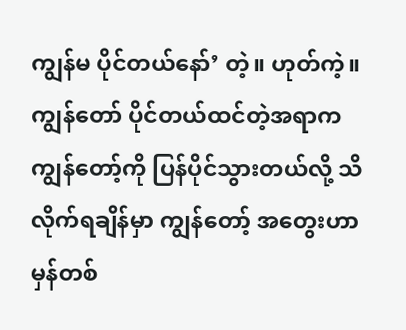ကျွန်မ ပိုင်တယ်နော်’ တဲ့။ ဟုတ်ကဲ့။ ကျွန်တော် ပိုင်တယ်ထင်တဲ့အရာက ကျွန်တော့်ကို ပြန်ပိုင်သွားတယ်လို့ သိလိုက်ရချိန်မှာ ကျွန်တော့် အတွေးဟာ မှန်တစ်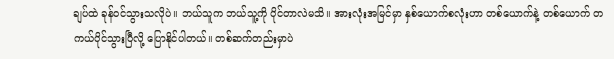ချပ်ထဲ ခုန်ဝင်သွားသလိုပဲ။ ဘယ်သူက ဘယ်သူ့ကို ပိုင်တာလဲမသိ။ အားလုံးအမြင်မှာ နှစ်ယောက်စလုံးဟာ တစ်ယောက်နဲ့ တစ်ယောက် တကယ်ပိုင်သွားပြီလို့ ပြောနိုင်ပါတယ်။ တစ်ဆက်တည်းမှာပဲ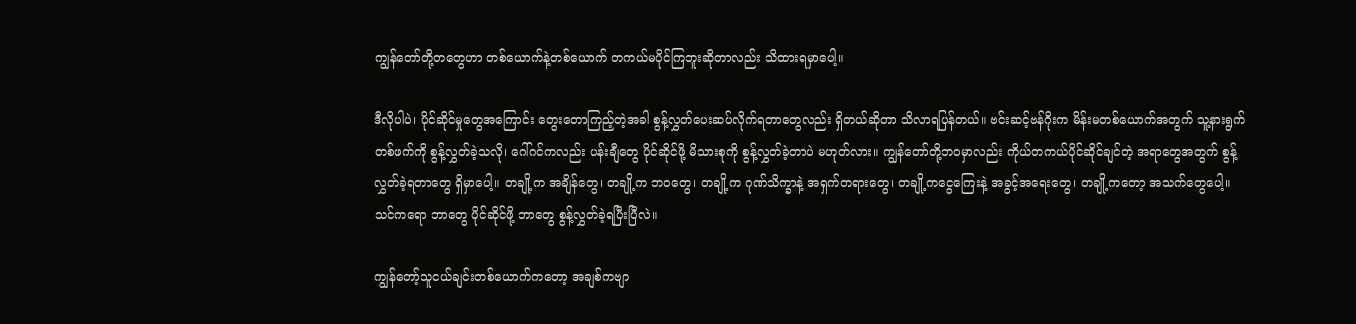ကျွန်တော်တို့တတွေဟာ တစ်ယောက်နဲ့တစ်ယောက် တကယ်မပိုင်ကြဘူးဆိုတာလည်း သိထားရမှာပေါ့။

ဒီလိုပါပဲ၊ ပိုင်ဆိုင်မှုတွေအကြောင်း တွေးတောကြည့်တဲ့အခါ စွန့်လွှတ်ပေးဆပ်လိုက်ရတာတွေလည်း ရှိတယ်ဆိုတာ သိလာရပြန်တယ်။ ဗင်းဆင့်ဗန်ဂိုးက မိန်းမတစ်ယောက်အတွက် သူ့နားရွက်တစ်ဖက်ကို စွန့်လွှတ်ခဲ့သလို၊ ဂေါ်ဂင်ကလည်း ပန်းချီတွေ ပိုင်ဆိုင်ဖို့ မိသားစုကို စွန့်လွှတ်ခဲ့တာပဲ မဟုတ်လား။ ကျွန်တော်တို့ဘဝမှာလည်း ကိုယ်တကယ်ပိုင်ဆိုင်ချင်တဲ့ အရာတွေအတွက် စွန့်လွှတ်ခဲ့ရတာတွေ ရှိမှာပေါ့။ တချို့က အချိန်တွေ၊ တချို့က ဘဝတွေ၊ တချို့က ဂုဏ်သိက္ခာနဲ့ အရှက်တရားတွေ၊ တချို့ကငွေကြေးနဲ့ အခွင့်အရေးတွေ၊ တချို့ကတော့ အသက်တွေပေါ့။ သင်ကရော ဘာတွေ ပိုင်ဆိုင်ဖို့ ဘာတွေ စွန့်လွှတ်ခဲ့ရပြီးပြီလဲ။

ကျွန်တော့်သူငယ်ချင်းတစ်ယောက်ကတော့ အချစ်ကဗျာ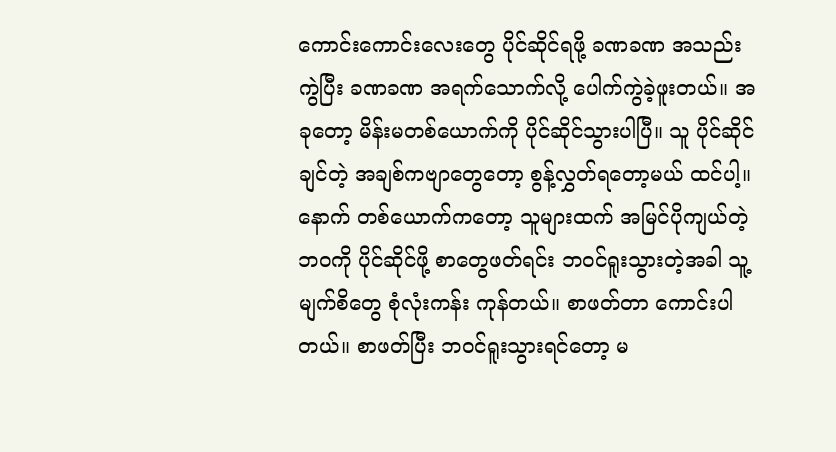ကောင်းကောင်းလေးတွေ ပိုင်ဆိုင်ရဖို့ ခဏခဏ အသည်းကွဲပြီး ခဏခဏ အရက်သောက်လို့ ပေါက်ကွဲခဲ့ဖူးတယ်။ အခုတော့ မိန်းမတစ်ယောက်ကို ပိုင်ဆိုင်သွားပါပြီ။ သူ ပိုင်ဆိုင်ချင်တဲ့ အချစ်ကဗျာတွေတော့ စွန့်လွှတ်ရတော့မယ် ထင်ပါ့။ နောက် တစ်ယောက်ကတော့ သူများထက် အမြင်ပိုကျယ်တဲ့ဘဝကို ပိုင်ဆိုင်ဖို့ စာတွေဖတ်ရင်း ဘဝင်ရူးသွားတဲ့အခါ သူ့မျက်စိတွေ စုံလုံးကန်း ကုန်တယ်။ စာဖတ်တာ ကောင်းပါတယ်။ စာဖတ်ပြီး ဘဝင်ရူးသွားရင်တော့ မ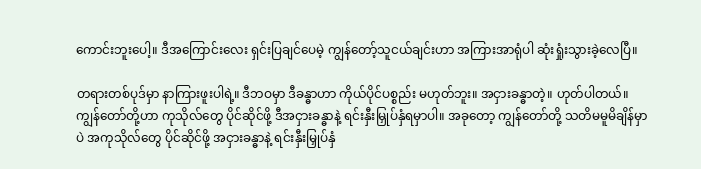ကောင်းဘူးပေါ့။ ဒီအကြောင်းလေး ရှင်းပြချင်ပေမဲ့ ကျွန်တော့်သူငယ်ချင်းဟာ အကြားအာရုံပါ ဆုံးရှုံးသွားခဲ့လေပြီ။

တရားတစ်ပုဒ်မှာ နာကြားဖူးပါရဲ့။ ဒီဘဝမှာ ဒီခန္ဓာဟာ ကိုယ်ပိုင်ပစ္စည်း မဟုတ်ဘူး။ အငှားခန္ဓာတဲ့။ ဟုတ်ပါတယ်။ ကျွန်တော်တို့ဟာ ကုသိုလ်တွေ ပိုင်ဆိုင်ဖို့ ဒီအငှားခန္ဓာနဲ့ ရင်းနှီးမြှုပ်နှံရမှာပါ။ အခုတော့ ကျွန်တော်တို့ သတိမမူမိချိန်မှာပဲ အကုသိုလ်တွေ ပိုင်ဆိုင်ဖို့ အငှားခန္ဓာနဲ့ ရင်းနှီးမြှုပ်နှံ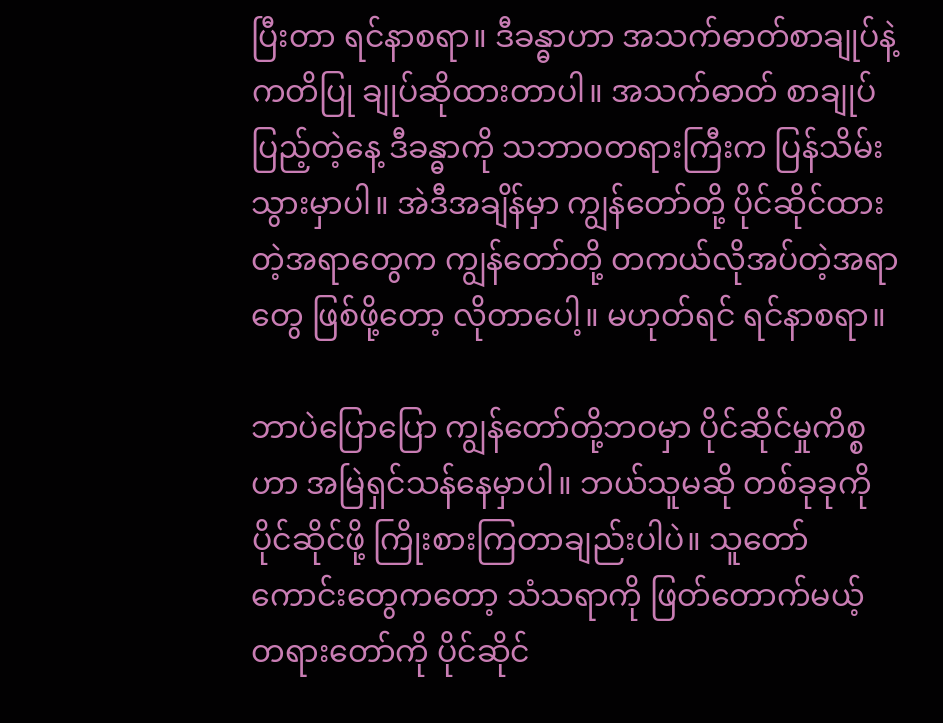ပြီးတာ ရင်နာစရာ။ ဒီခန္ဓာဟာ အသက်ဓာတ်စာချုပ်နဲ့ ကတိပြု ချုပ်ဆိုထားတာပါ။ အသက်ဓာတ် စာချုပ်ပြည့်တဲ့နေ့ ဒီခန္ဓာကို သဘာဝတရားကြီးက ပြန်သိမ်းသွားမှာပါ။ အဲဒီအချိန်မှာ ကျွန်တော်တို့ ပိုင်ဆိုင်ထားတဲ့အရာတွေက ကျွန်တော်တို့ တကယ်လိုအပ်တဲ့အရာတွေ ဖြစ်ဖို့တော့ လိုတာပေါ့။ မဟုတ်ရင် ရင်နာစရာ။

ဘာပဲပြောပြော ကျွန်တော်တို့ဘဝမှာ ပိုင်ဆိုင်မှုကိစ္စဟာ အမြဲရှင်သန်နေမှာပါ။ ဘယ်သူမဆို တစ်ခုခုကို ပိုင်ဆိုင်ဖို့ ကြိုးစားကြတာချည်းပါပဲ။ သူတော်ကောင်းတွေကတော့ သံသရာကို ဖြတ်တောက်မယ့် တရားတော်ကို ပိုင်ဆိုင်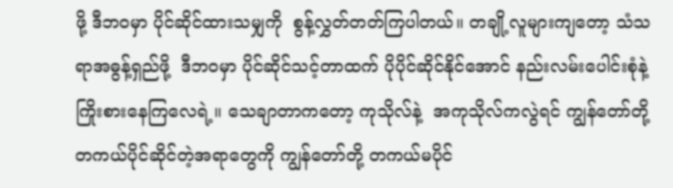ဖို့ ဒီဘဝမှာ ပိုင်ဆိုင်ထားသမျှကို  စွန့်လွှတ်တတ်ကြပါတယ်။ တချို့လူများကျတော့ သံသရာအဓွန့်ရှည်ဖို့  ဒီဘဝမှာ ပိုင်ဆိုင်သင့်တာထက် ပိုပိုင်ဆိုင်နိုင်အောင် နည်းလမ်းပေါင်းစုံနဲ့ ကြိုးစားနေကြလေရဲ့။ သေချာတာကတော့ ကုသိုလ်နဲ့  အကုသိုလ်ကလွဲရင် ကျွန်တော်တို့ တကယ်ပိုင်ဆိုင်တဲ့အရာတွေကို ကျွန်တော်တို့ တကယ်မပိုင်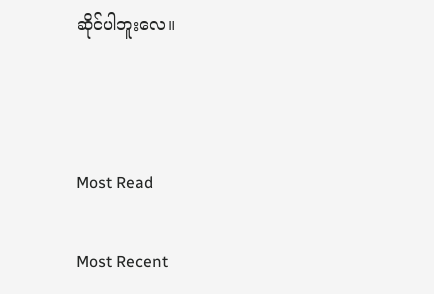ဆိုင်ပါဘူးလေ။



Most Read

Most Recent